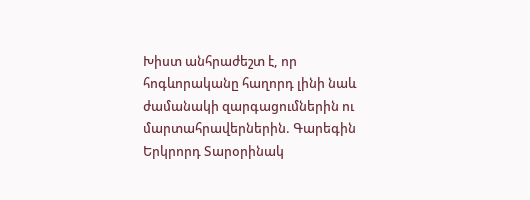Խիստ անհրաժեշտ է, որ հոգևորականը հաղորդ լինի նաև ժամանակի զարգացումներին ու մարտահրավերներին. Գարեգին Երկրորդ Տարօրինակ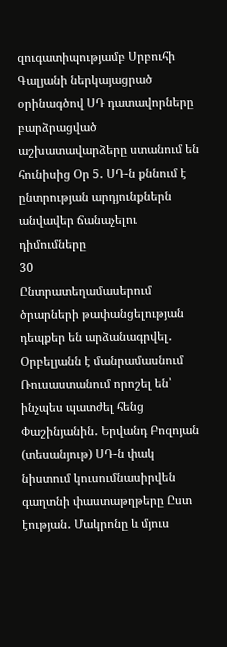զուգատիպությամբ Սրբուհի Գալյանի ներկայացրած օրինագծով ՍԴ դատավորները բարձրացված աշխատավարձերը ստանում են հունիսից Օր 5․ ՍԴ-ն քննում է ընտրության արդյունքներն անվավեր ճանաչելու դիմումները
30
Ընտրատեղամասերում ծրարների թափանցելության դեպքեր են արձանագրվել․ Օրբելյանն է մանրամասնում Ռուսաստանում որոշել են՝ ինչպես պատժել հենց Փաշինյանին․ Երվանդ Բոզոյան (տեսանյութ) ՍԴ-ն փակ նիստում կուսումնասիրվեն գաղտնի փաստաթղթերը Ըստ էության․ Մակրոնը և մյուս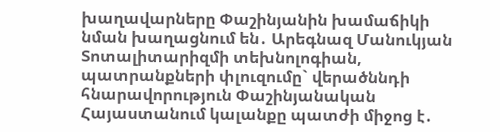խաղավարները Փաշինյանին խամաճիկի նման խաղացնում են․ Արեգնազ Մանուկյան Տոտալիտարիզմի տեխնոլոգիան, պատրանքների փլուզումը` վերածննդի հնարավորություն Փաշինյանական Հայաստանում կալանքը պատժի միջոց է․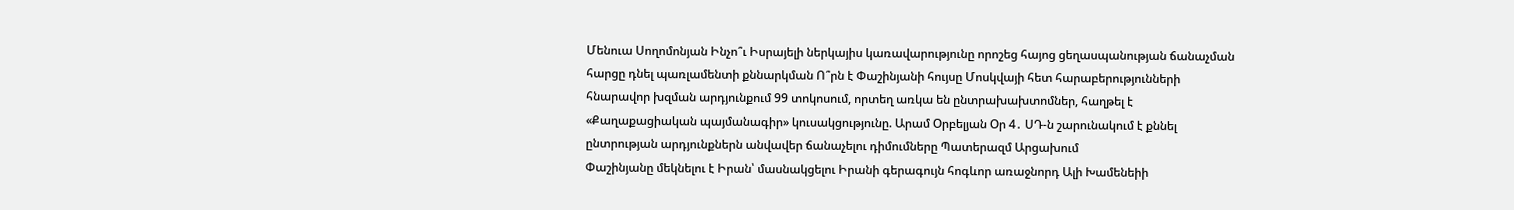Մենուա Սողոմոնյան Ինչո՞ւ Իսրայելի ներկայիս կառավարությունը որոշեց հայոց ցեղասպանության ճանաչման հարցը դնել պառլամենտի քննարկման Ո՞րն է Փաշինյանի հույսը Մոսկվայի հետ հարաբերությունների հնարավոր խզման արդյունքում 99 տոկոսում, որտեղ առկա են ընտրախախտոմներ, հաղթել է «Քաղաքացիական պայմանագիր» կուսակցությունը. Արամ Օրբելյան Օր 4․ ՍԴ-ն շարունակում է քննել ընտրության արդյունքներն անվավեր ճանաչելու դիմումները Պատերազմ Արցախում
Փաշինյանը մեկնելու է Իրան՝ մասնակցելու Իրանի գերագույն հոգևոր առաջնորդ Ալի Խամենեիի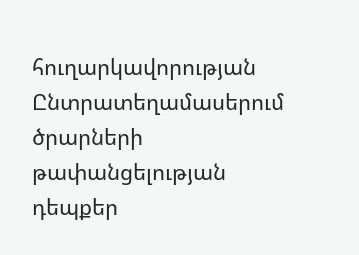հուղարկավորության Ընտրատեղամասերում ծրարների թափանցելության դեպքեր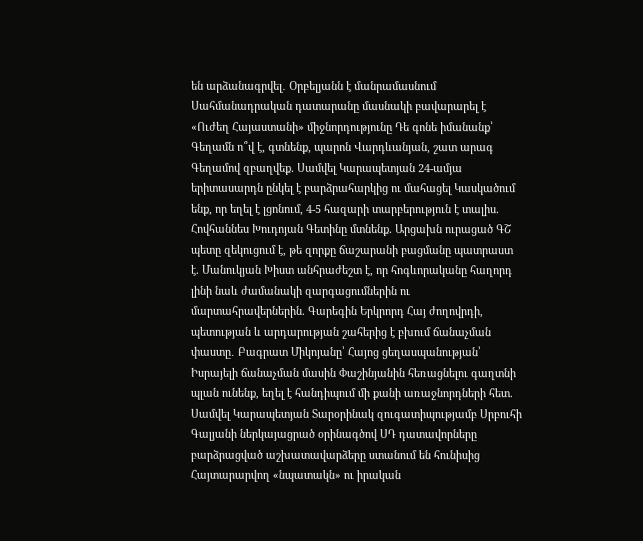են արձանագրվել․ Օրբելյանն է մանրամասնում Սահմանադրական դատարանը մասնակի բավարարել է «Ուժեղ Հայաստանի» միջնորդությունը Դե գոնե իմանանք՝ Գեղամն ո՞վ է, գտնենք, պարոն Վարդևանյան, շատ արագ Գեղամով զբաղվեք. Սամվել Կարապետյան 24-ամյա երիտասարդն ընկել է բարձրահարկից ու մահացել Կասկածում ենք, որ եղել է լցոնում, 4-5 հազարի տարբերություն է տալիս. Հովհաննես Խուդոյան Գետինը մտնենք. Արցախն ուրացած ԳՇ պետը զեկուցում է, թե զորքը ճաշարանի բացմանը պատրաստ է. Մանուկյան Խիստ անհրաժեշտ է, որ հոգևորականը հաղորդ լինի նաև ժամանակի զարգացումներին ու մարտահրավերներին. Գարեգին Երկրորդ Հայ ժողովրդի, պետության և արդարության շահերից է բխում ճանաչման փաստը․ Բագրատ Միկոյանը՝ Հայոց ցեղասպանության՝ Իսրայելի ճանաչման մասին Փաշինյանին հեռացնելու գաղտնի պլան ունենք, եղել է հանդիպում մի քանի առաջնորդների հետ. Սամվել Կարապետյան Տարօրինակ զուգատիպությամբ Սրբուհի Գալյանի ներկայացրած օրինագծով ՍԴ դատավորները բարձրացված աշխատավարձերը ստանում են հունիսից Հայտարարվող «նպատակն» ու իրական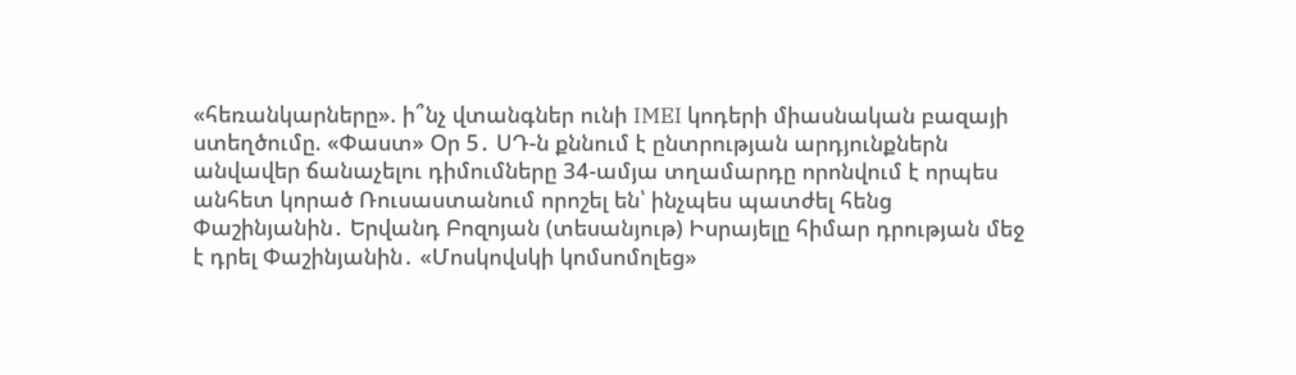«հեռանկարները». ի՞նչ վտանգներ ունի IMEI կոդերի միասնական բազայի ստեղծումը. «Փաստ» Օր 5․ ՍԴ-ն քննում է ընտրության արդյունքներն անվավեր ճանաչելու դիմումները 34-ամյա տղամարդը որոնվում է որպես անհետ կորած Ռուսաստանում որոշել են՝ ինչպես պատժել հենց Փաշինյանին․ Երվանդ Բոզոյան (տեսանյութ) Իսրայելը հիմար դրության մեջ է դրել Փաշինյանին․ «Մոսկովսկի կոմսոմոլեց»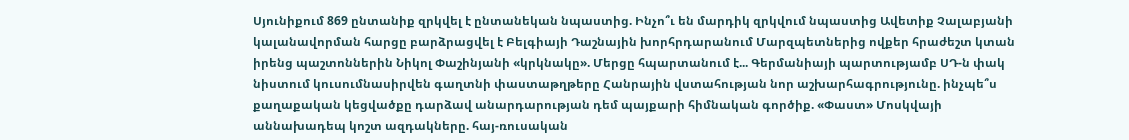Սյունիքում 869 ընտանիք զրկվել է ընտանեկան նպաստից. Ինչո՞ւ են մարդիկ զրկվում նպաստից Ավետիք Չալաբյանի կալանավորման հարցը բարձրացվել է Բելգիայի Դաշնային խորհրդարանում Մարզպետներից ովքեր հրաժեշտ կտան իրենց պաշտոններին Նիկոլ Փաշինյանի «կրկնակը». Մերցը հպարտանում է... Գերմանիայի պարտությամբ ՍԴ-ն փակ նիստում կուսումնասիրվեն գաղտնի փաստաթղթերը Հանրային վստահության նոր աշխարհագրությունը. ինչպե՞ս քաղաքական կեցվածքը դարձավ անարդարության դեմ պայքարի հիմնական գործիք. «Փաստ» Մոսկվայի աննախադեպ կոշտ ազդակները. հայ-ռուսական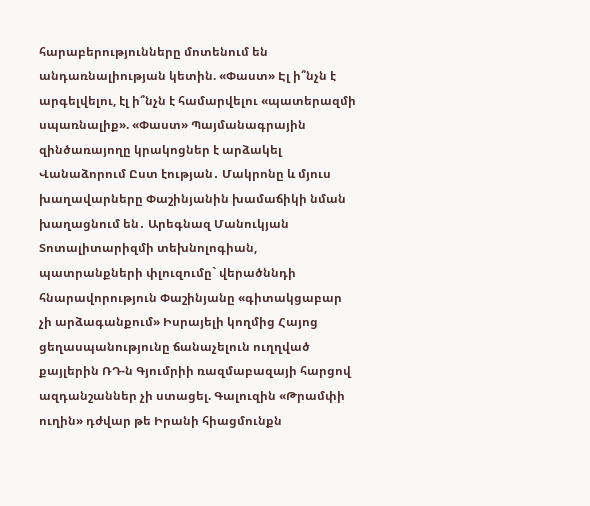հարաբերությունները մոտենում են անդառնալիության կետին. «Փաստ» Էլ ի՞նչն է արգելվելու, էլ ի՞նչն է համարվելու «պատերազմի սպառնալիք». «Փաստ» Պայմանագրային զինծառայողը կրակոցներ է արձակել Վանաձորում Ըստ էության․ Մակրոնը և մյուս խաղավարները Փաշինյանին խամաճիկի նման խաղացնում են․ Արեգնազ Մանուկյան Տոտալիտարիզմի տեխնոլոգիան, պատրանքների փլուզումը` վերածննդի հնարավորություն Փաշինյանը «գիտակցաբար չի արձագանքում» Իսրայելի կողմից Հայոց ցեղասպանությունը ճանաչելուն ուղղված քայլերին ՌԴ-ն Գյումրիի ռազմաբազայի հարցով ազդանշաններ չի ստացել. Գալուզին «Թրամփի ուղին» դժվար թե Իրանի հիացմունքն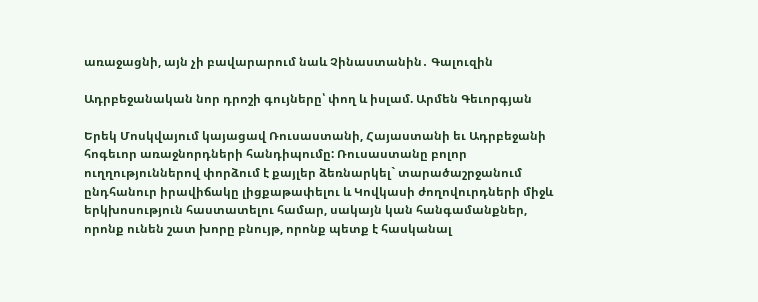առաջացնի, այն չի բավարարում նաև Չինաստանին․ Գալուզին

Ադրբեջանական նոր դրոշի գույները՝ փող և իսլամ. Արմեն Գեւորգյան

Երեկ Մոսկվայում կայացավ Ռուսաստանի, Հայաստանի եւ Ադրբեջանի հոգեւոր առաջնորդների հանդիպումը: Ռուսաստանը բոլոր ուղղություններով փորձում է քայլեր ձեռնարկել` տարածաշրջանում ընդհանուր իրավիճակը լիցքաթափելու և Կովկասի ժողովուրդների միջև երկխոսություն հաստատելու համար, սակայն կան հանգամանքներ, որոնք ունեն շատ խորը բնույթ, որոնք պետք է հասկանալ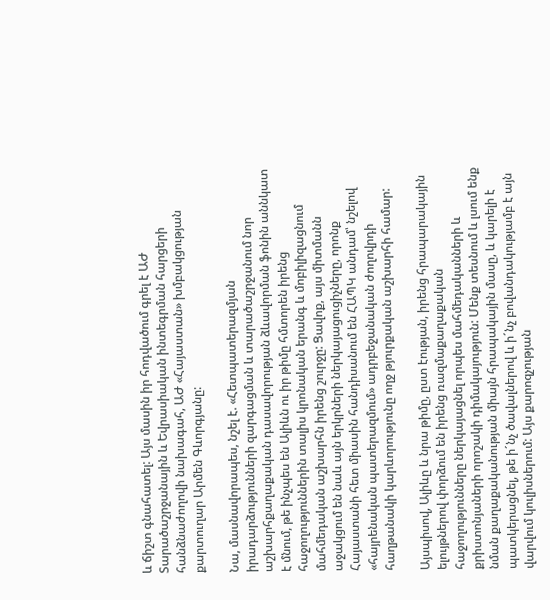և ճիշտ գնահատել: Այս մասին իր հոդվածում գրել է ԱԺ Տարածաշրջանային և Եվրասիական ինտեգրման հարցերի հանձնաժողովի նախագահ, ԱԺ «Հայաստան» խմբակցության քարտուղար Արմեն Գևորգյանը:

Նա, մասնավորապես, նշել է. «Հետպատերազմյան իրադարձությունների զարգացման և տարածաշրջանում նոր աշխարհքաղաքական դասավորության ձևավորման ֆոնին աննկատ է մնում, թե ինչպես են Ալիևն ու իր թիմը հմտորեն իրենց հաջողություններին տալիս կրոնական երանգ և մոբիլիզացնում մահմեդական աշխարհն իրենց շուրջը: Ցավոք, այս միտմանն աջակցում են նաև այն երկրների ներկայացուցիչները, որոնք Հայաստանի հետ միասին հանդիսանում են ՀԱՊԿ անդամ՝ նշելով «հայրենական պատերազմում» ադրբեջանական ժողովրդի հաղթանակի կարևորությունը ողջ թյուրքական աշխարհի համար:

Այսպիսով, Ալիևը և նրա թիմը, ըստ էության, իրենց հրապարակային ելույթներով փորձում են իրենց ռազմաքաղաքական հաջողությունները ներկայացնել որպես մահմեդականների և քրիստոնյաների որոշակի դիմակայություն: Մենք տեսնում և լսում ենք նման քաղաքականության միայն հրապակային մասը, և կարելի է պատկերացնել, թե ի´նչ ծավալներով և ի´նչ բովանդակությամբ է այն վարվում կուլիսներում: Այս քարոզչության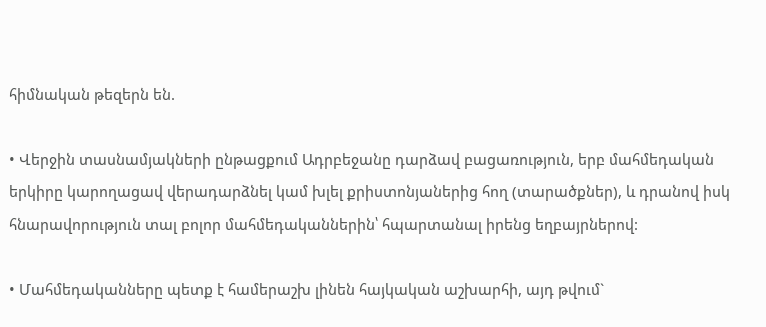հիմնական թեզերն են.

• Վերջին տասնամյակների ընթացքում Ադրբեջանը դարձավ բացառություն, երբ մահմեդական երկիրը կարողացավ վերադարձնել կամ խլել քրիստոնյաներից հող (տարածքներ), և դրանով իսկ հնարավորություն տալ բոլոր մահմեդականներին՝ հպարտանալ իրենց եղբայրներով:

• Մահմեդականները պետք է համերաշխ լինեն հայկական աշխարհի, այդ թվում`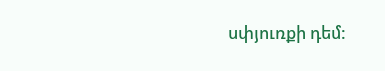սփյուռքի դեմ: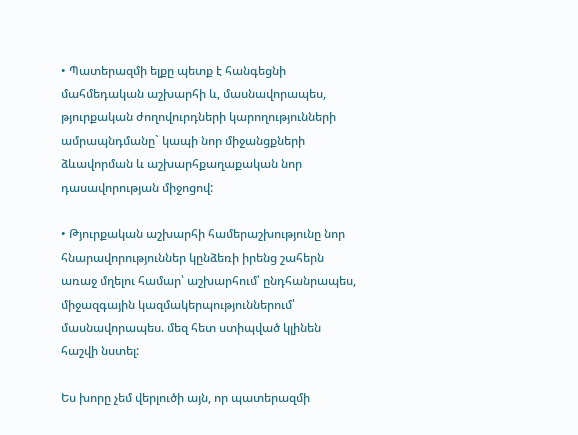• Պատերազմի ելքը պետք է հանգեցնի մահմեդական աշխարհի և, մասնավորապես, թյուրքական ժողովուրդների կարողությունների ամրապնդմանը` կապի նոր միջանցքների ձևավորման և աշխարհքաղաքական նոր դասավորության միջոցով:

• Թյուրքական աշխարհի համերաշխությունը նոր հնարավորություններ կընձեռի իրենց շահերն առաջ մղելու համար՝ աշխարհում՝ ընդհանրապես, միջազգային կազմակերպություններում՝ մասնավորապես. մեզ հետ ստիպված կլինեն հաշվի նստել:

Ես խորը չեմ վերլուծի այն, որ պատերազմի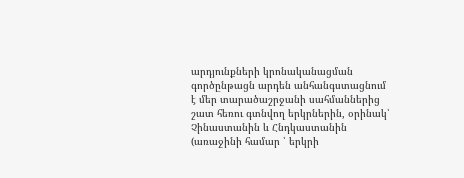արդյունքների կրոնականացման գործընթացն արդեն անհանգստացնում է մեր տարածաշրջանի սահմաններից շատ հեռու գտնվող երկրներին, օրինակ՝ Չինաստանին և Հնդկաստանին (առաջինի համար ՝ երկրի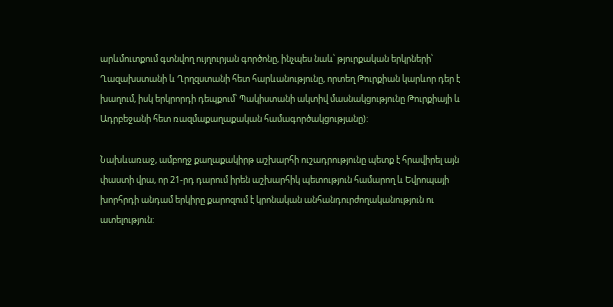արևմուտքում գտնվող ույղուրյան գործոնը, ինչպես նաև՝ թյուրքական երկրների՝ Ղազախստանի և Ղրղզստանի հետ հարևանությունը, որտեղ Թուրքիան կարևոր դեր է խաղում, իսկ երկրորդի դեպքում՝ Պակիստանի ակտիվ մասնակցությունը Թուրքիայի և Ադրբեջանի հետ ռազմաքաղաքական համագործակցությանը):

Նախևառաջ, ամբողջ քաղաքակիրթ աշխարհի ուշադրությունը պետք է հրավիրել այն փաստի վրա, որ 21-րդ դարում իրեն աշխարհիկ պետություն համարող և Եվրոպայի խորհրդի անդամ երկիրը քարոզում է կրոնական անհանդուրժողականություն ու ատելություն: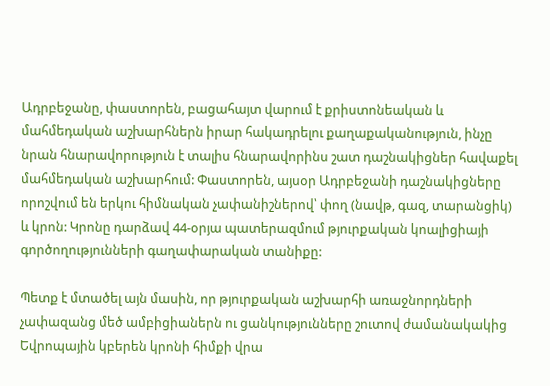Ադրբեջանը, փաստորեն, բացահայտ վարում է քրիստոնեական և մահմեդական աշխարհներն իրար հակադրելու քաղաքականություն, ինչը նրան հնարավորություն է տալիս հնարավորինս շատ դաշնակիցներ հավաքել մահմեդական աշխարհում: Փաստորեն, այսօր Ադրբեջանի դաշնակիցները որոշվում են երկու հիմնական չափանիշներով՝ փող (նավթ, գազ, տարանցիկ) և կրոն: Կրոնը դարձավ 44-օրյա պատերազմում թյուրքական կոալիցիայի գործողությունների գաղափարական տանիքը:

Պետք է մտածել այն մասին, որ թյուրքական աշխարհի առաջնորդների չափազանց մեծ ամբիցիաներն ու ցանկությունները շուտով ժամանակակից Եվրոպային կբերեն կրոնի հիմքի վրա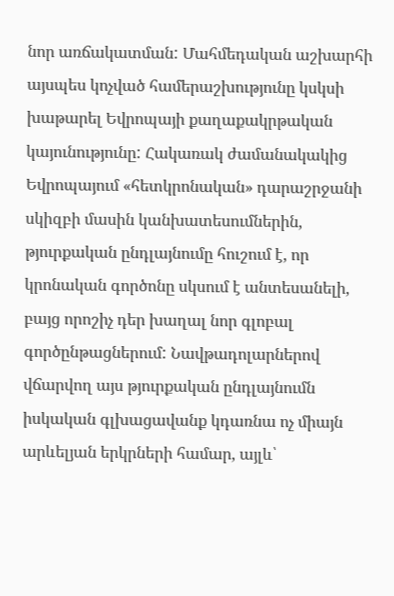նոր առճակատման: Մահմեդական աշխարհի այսպես կոչված համերաշխությունը կսկսի խաթարել Եվրոպայի քաղաքակրթական կայունությունը: Հակառակ ժամանակակից Եվրոպայում «հետկրոնական» դարաշրջանի սկիզբի մասին կանխատեսումներին, թյուրքական ընդլայնումը հուշում է, որ կրոնական գործոնը սկսում է անտեսանելի, բայց որոշիչ դեր խաղալ նոր գլոբալ գործընթացներում: Նավթադոլարներով վճարվող այս թյուրքական ընդլայնումն իսկական գլխացավանք կդառնա ոչ միայն արևելյան երկրների համար, այլև՝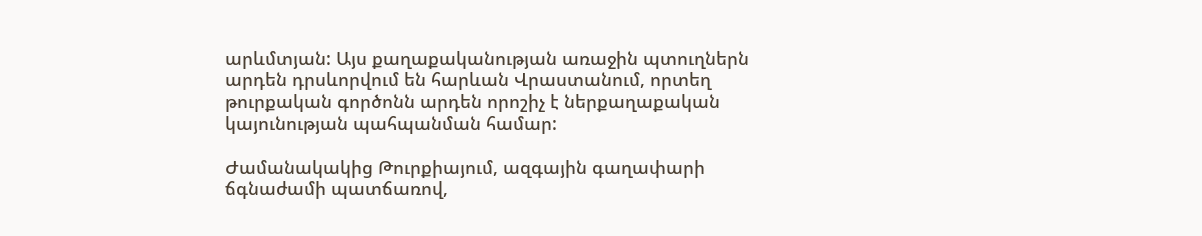արևմտյան: Այս քաղաքականության առաջին պտուղներն արդեն դրսևորվում են հարևան Վրաստանում, որտեղ թուրքական գործոնն արդեն որոշիչ է ներքաղաքական կայունության պահպանման համար:

Ժամանակակից Թուրքիայում, ազգային գաղափարի ճգնաժամի պատճառով,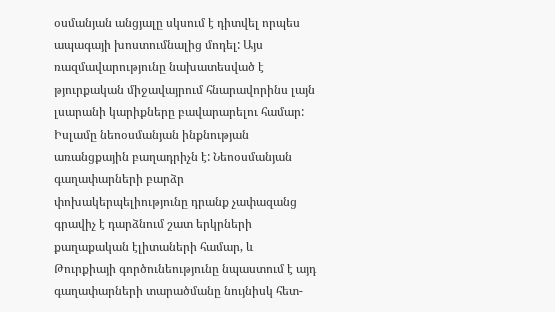օսմանյան անցյալը սկսում է դիտվել որպես ապագայի խոստումնալից մոդել: Այս ռազմավարությունը նախատեսված է թյուրքական միջավայրում հնարավորինս լայն լսարանի կարիքները բավարարելու համար: Իսլամը նեոօսմանյան ինքնության առանցքային բաղադրիչն է: Նեոօսմանյան գաղափարների բարձր փոխակերպելիությունը դրանք չափազանց գրավիչ է դարձնում շատ երկրների քաղաքական էլիտաների համար, և Թուրքիայի գործունեությունը նպաստում է այդ գաղափարների տարածմանը նույնիսկ հետ-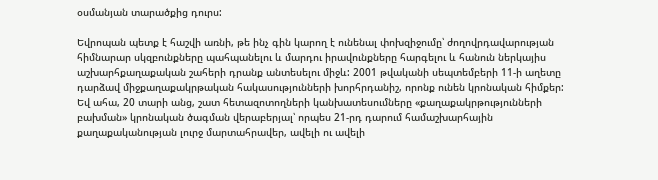օսմանյան տարածքից դուրս:

Եվրոպան պետք է հաշվի առնի, թե ինչ գին կարող է ունենալ փոխզիջումը՝ ժողովրդավարության հիմնարար սկզբունքները պահպանելու և մարդու իրավունքները հարգելու և հանուն ներկայիս աշխարհքաղաքական շահերի դրանք անտեսելու միջև: 2001 թվականի սեպտեմբերի 11-ի աղետը դարձավ միջքաղաքակրթական հակասությունների խորհրդանիշ, որոնք ունեն կրոնական հիմքեր: Եվ ահա, 20 տարի անց, շատ հետազոտողների կանխատեսումները «քաղաքակրթությունների բախման» կրոնական ծագման վերաբերյալ՝ որպես 21-րդ դարում համաշխարհային քաղաքականության լուրջ մարտահրավեր, ավելի ու ավելի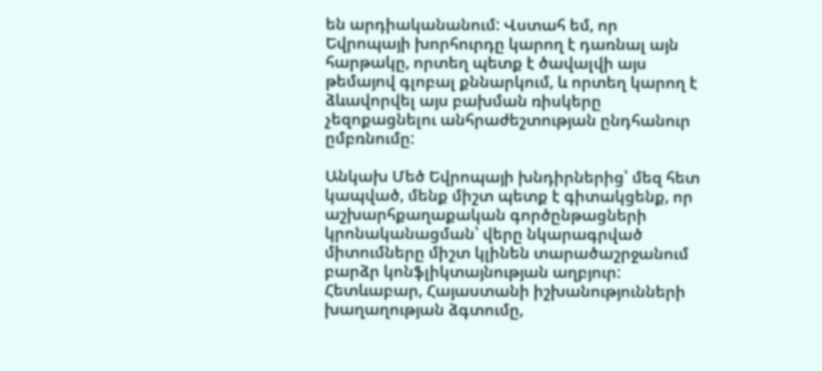են արդիականանում: Վստահ եմ, որ Եվրոպայի խորհուրդը կարող է դառնալ այն հարթակը, որտեղ պետք է ծավալվի այս թեմայով գլոբալ քննարկում, և որտեղ կարող է ձևավորվել այս բախման ռիսկերը չեզոքացնելու անհրաժեշտության ընդհանուր ըմբռնումը:

Անկախ Մեծ Եվրոպայի խնդիրներից՝ մեզ հետ կապված, մենք միշտ պետք է գիտակցենք, որ աշխարհքաղաքական գործընթացների կրոնականացման՝ վերը նկարագրված միտումները միշտ կլինեն տարածաշրջանում բարձր կոնֆլիկտայնության աղբյուր: Հետևաբար, Հայաստանի իշխանությունների խաղաղության ձգտումը,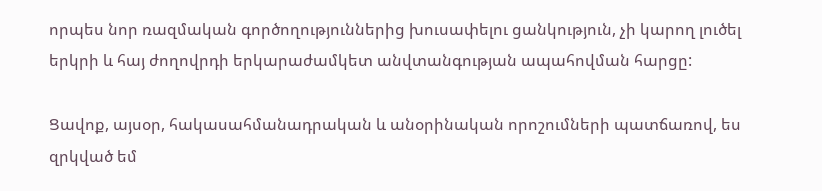որպես նոր ռազմական գործողություններից խուսափելու ցանկություն, չի կարող լուծել երկրի և հայ ժողովրդի երկարաժամկետ անվտանգության ապահովման հարցը:

Ցավոք, այսօր, հակասահմանադրական և անօրինական որոշումների պատճառով, ես զրկված եմ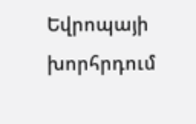Եվրոպայի խորհրդում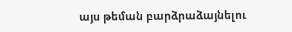այս թեման բարձրաձայնելու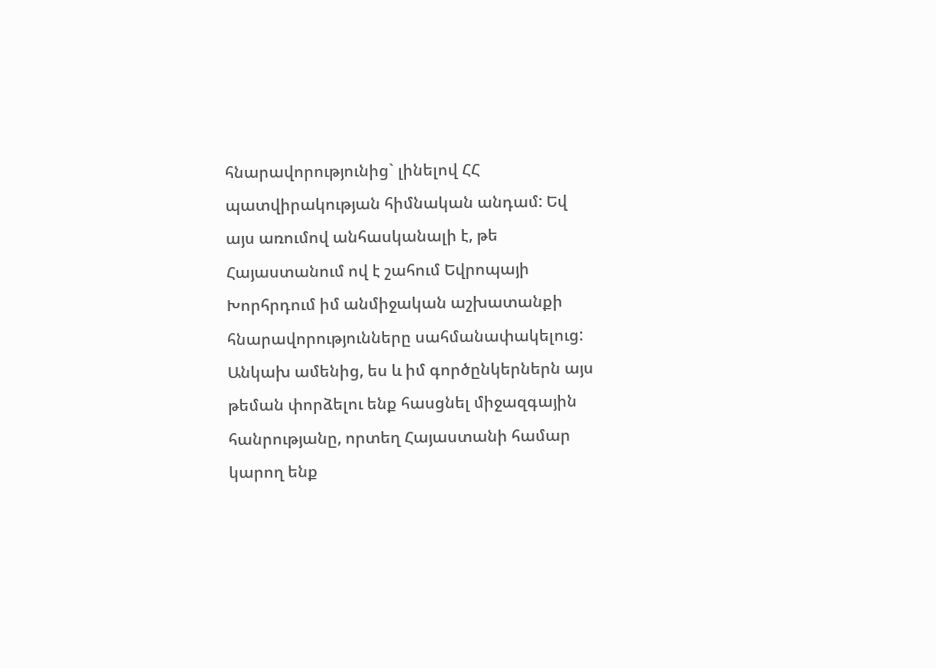հնարավորությունից` լինելով ՀՀ պատվիրակության հիմնական անդամ: Եվ այս առումով անհասկանալի է, թե Հայաստանում ով է շահում Եվրոպայի Խորհրդում իմ անմիջական աշխատանքի հնարավորությունները սահմանափակելուց: Անկախ ամենից, ես և իմ գործընկերներն այս թեման փորձելու ենք հասցնել միջազգային հանրությանը, որտեղ Հայաստանի համար կարող ենք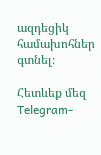ազդեցիկ համախոհներ գտնել։

Հետևեք մեզ Telegram-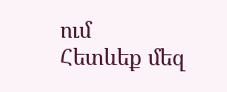ում
Հետևեք մեզ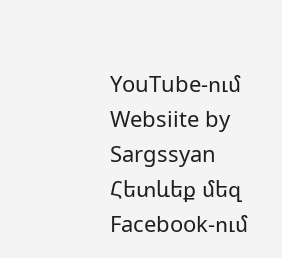YouTube-ում
Websiite by Sargssyan
Հետևեք մեզ Facebook-ում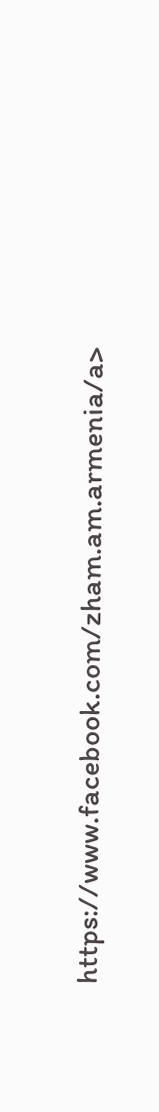https://www.facebook.com/zham.am.armenia/a>